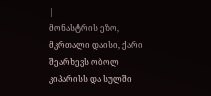|
მონასტრის ეზო, მკრთალი დაისი, ქარი შეარხევს ობოლ კიპარისს და სულში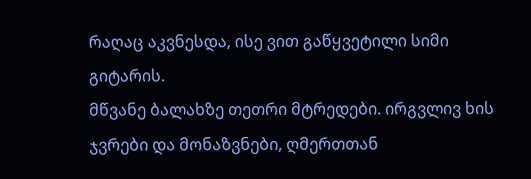რაღაც აკვნესდა, ისე ვით გაწყვეტილი სიმი გიტარის.
მწვანე ბალახზე თეთრი მტრედები. ირგვლივ ხის ჯვრები და მონაზვნები, ღმერთთან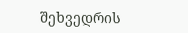შეხვედრის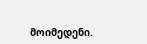მოიმედენი.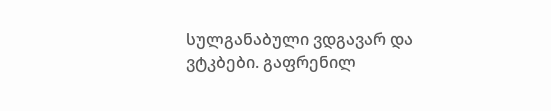სულგანაბული ვდგავარ და ვტკბები. გაფრენილ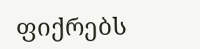ფიქრებს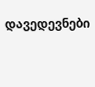დავედევნები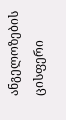ანგელოზების ცისფერი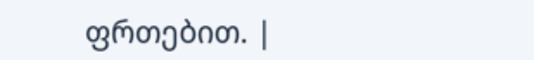ფრთებით. |